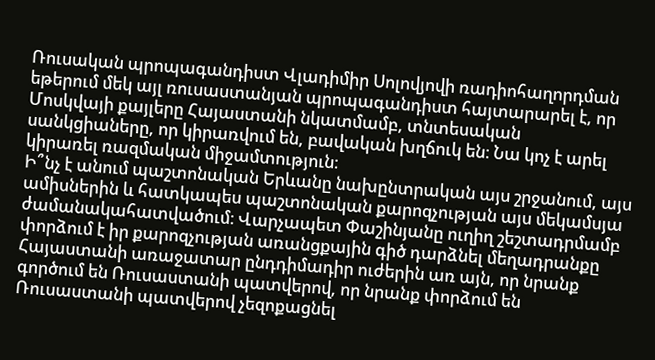Ռուսական պրոպագանդիստ Վլադիմիր Սոլովյովի ռադիոհաղորդման եթերում մեկ այլ ռուսաստանյան պրոպագանդիստ հայտարարել է, որ Մոսկվայի քայլերը Հայաստանի նկատմամբ, տնտեսական սանկցիաները, որ կիրառվում են, բավական խղճուկ են։ Նա կոչ է արել կիրառել ռազմական միջամտություն։
Ի՞նչ է անում պաշտոնական Երևանը նախընտրական այս շրջանում, այս ամիսներին և հատկապես պաշտոնական քարոզչության այս մեկամսյա ժամանակահատվածում։ Վարչապետ Փաշինյանը ուղիղ շեշտադրմամբ փորձում է իր քարոզչության առանցքային գիծ դարձնել մեղադրանքը Հայաստանի առաջատար ընդդիմադիր ուժերին առ այն, որ նրանք գործում են Ռուսաստանի պատվերով, որ նրանք փորձում են Ռուսաստանի պատվերով չեզոքացնել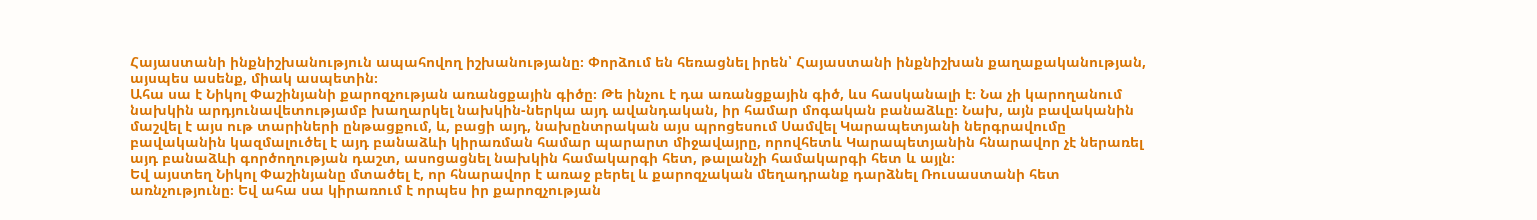Հայաստանի ինքնիշխանություն ապահովող իշխանությանը։ Փորձում են հեռացնել իրեն՝ Հայաստանի ինքնիշխան քաղաքականության, այսպես ասենք, միակ ասպետին։
Ահա սա է Նիկոլ Փաշինյանի քարոզչության առանցքային գիծը։ Թե ինչու է դա առանցքային գիծ, ևս հասկանալի է։ Նա չի կարողանում նախկին արդյունավետությամբ խաղարկել նախկին-ներկա այդ ավանդական, իր համար մոգական բանաձևը։ Նախ, այն բավականին մաշվել է այս ութ տարիների ընթացքում, և, բացի այդ, նախընտրական այս պրոցեսում Սամվել Կարապետյանի ներգրավումը բավականին կազմալուծել է այդ բանաձևի կիրառման համար պարարտ միջավայրը, որովհետև Կարապետյանին հնարավոր չէ ներառել այդ բանաձևի գործողության դաշտ, ասոցացնել նախկին համակարգի հետ, թալանչի համակարգի հետ և այլն։
Եվ այստեղ Նիկոլ Փաշինյանը մտածել է, որ հնարավոր է առաջ բերել և քարոզչական մեղադրանք դարձնել Ռուսաստանի հետ առնչությունը։ Եվ ահա սա կիրառում է որպես իր քարոզչության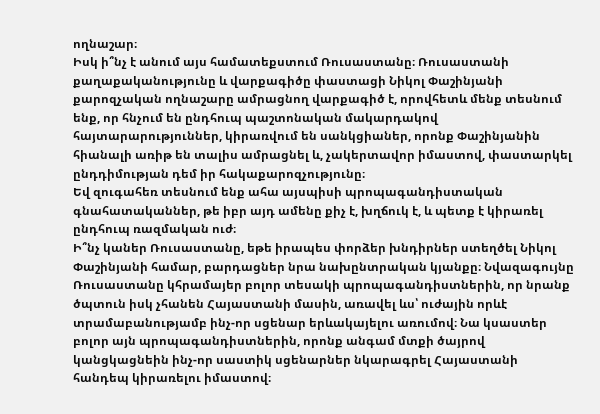ողնաշար։
Իսկ ի՞նչ է անում այս համատեքստում Ռուսաստանը։ Ռուսաստանի քաղաքականությունը և վարքագիծը փաստացի Նիկոլ Փաշինյանի քարոզչական ողնաշարը ամրացնող վարքագիծ է, որովհետև մենք տեսնում ենք, որ հնչում են ընդհուպ պաշտոնական մակարդակով հայտարարություններ, կիրառվում են սանկցիաներ, որոնք Փաշինյանին հիանալի առիթ են տալիս ամրացնել և, չակերտավոր իմաստով, փաստարկել ընդդիմության դեմ իր հակաքարոզչությունը։
Եվ զուգահեռ տեսնում ենք ահա այսպիսի պրոպագանդիստական գնահատականներ, թե իբր այդ ամենը քիչ է, խղճուկ է, և պետք է կիրառել ընդհուպ ռազմական ուժ։
Ի՞նչ կաներ Ռուսաստանը, եթե իրապես փորձեր խնդիրներ ստեղծել Նիկոլ Փաշինյանի համար, բարդացներ նրա նախընտրական կյանքը։ Նվազագույնը Ռուսաստանը կհրամայեր բոլոր տեսակի պրոպագանդիստներին, որ նրանք ծպտուն իսկ չհանեն Հայաստանի մասին, առավել ևս՝ ուժային որևէ տրամաբանությամբ ինչ-որ սցենար երևակայելու առումով։ Նա կսաստեր բոլոր այն պրոպագանդիստներին, որոնք անգամ մտքի ծայրով կանցկացնեին ինչ-որ սաստիկ սցենարներ նկարագրել Հայաստանի հանդեպ կիրառելու իմաստով։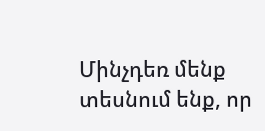Մինչդեռ մենք տեսնում ենք, որ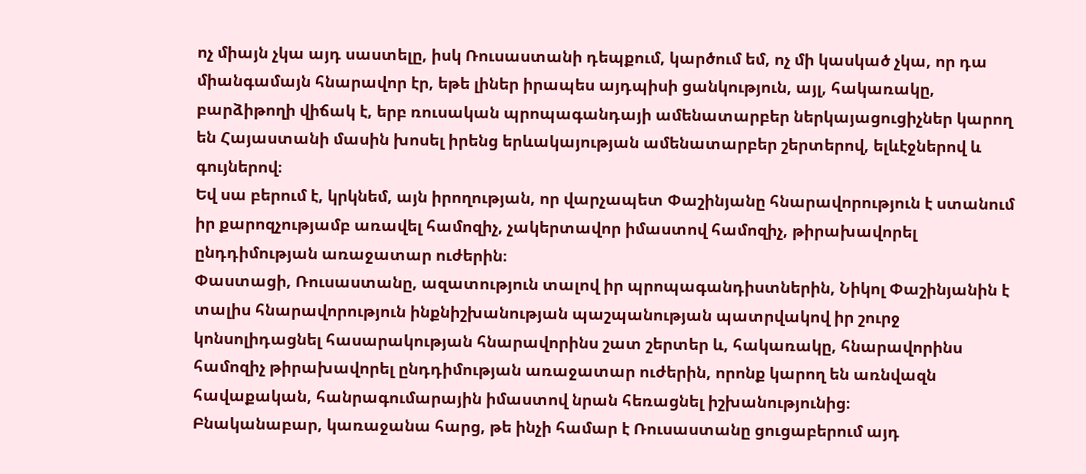ոչ միայն չկա այդ սաստելը, իսկ Ռուսաստանի դեպքում, կարծում եմ, ոչ մի կասկած չկա, որ դա միանգամայն հնարավոր էր, եթե լիներ իրապես այդպիսի ցանկություն, այլ, հակառակը, բարձիթողի վիճակ է, երբ ռուսական պրոպագանդայի ամենատարբեր ներկայացուցիչներ կարող են Հայաստանի մասին խոսել իրենց երևակայության ամենատարբեր շերտերով, ելևէջներով և գույներով։
Եվ սա բերում է, կրկնեմ, այն իրողության, որ վարչապետ Փաշինյանը հնարավորություն է ստանում իր քարոզչությամբ առավել համոզիչ, չակերտավոր իմաստով համոզիչ, թիրախավորել ընդդիմության առաջատար ուժերին։
Փաստացի, Ռուսաստանը, ազատություն տալով իր պրոպագանդիստներին, Նիկոլ Փաշինյանին է տալիս հնարավորություն ինքնիշխանության պաշպանության պատրվակով իր շուրջ կոնսոլիդացնել հասարակության հնարավորինս շատ շերտեր և, հակառակը, հնարավորինս համոզիչ թիրախավորել ընդդիմության առաջատար ուժերին, որոնք կարող են առնվազն հավաքական, հանրագումարային իմաստով նրան հեռացնել իշխանությունից։
Բնականաբար, կառաջանա հարց, թե ինչի համար է Ռուսաստանը ցուցաբերում այդ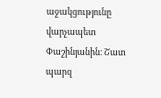աջակցությունը վարչապետ Փաշինյանին։ Շատ պարզ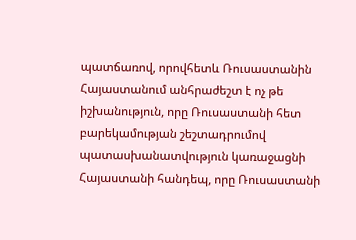պատճառով, որովհետև Ռուսաստանին Հայաստանում անհրաժեշտ է ոչ թե իշխանություն, որը Ռուսաստանի հետ բարեկամության շեշտադրումով պատասխանատվություն կառաջացնի Հայաստանի հանդեպ, որը Ռուսաստանի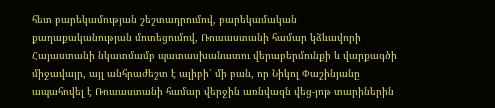հետ բարեկամության շեշտադրումով, բարեկամական քաղաքականության մոտեցումով, Ռուսաստանի համար կձևավորի Հայաստանի նկատմամբ պատասխանատու վերաբերմունքի և վարքագծի միջավայր, այլ անհրաժեշտ է ալիբի՝ մի բան, որ Նիկոլ Փաշինյանը ապահովել է Ռուսաստանի համար վերջին առնվազն վեց-յոթ տարիներին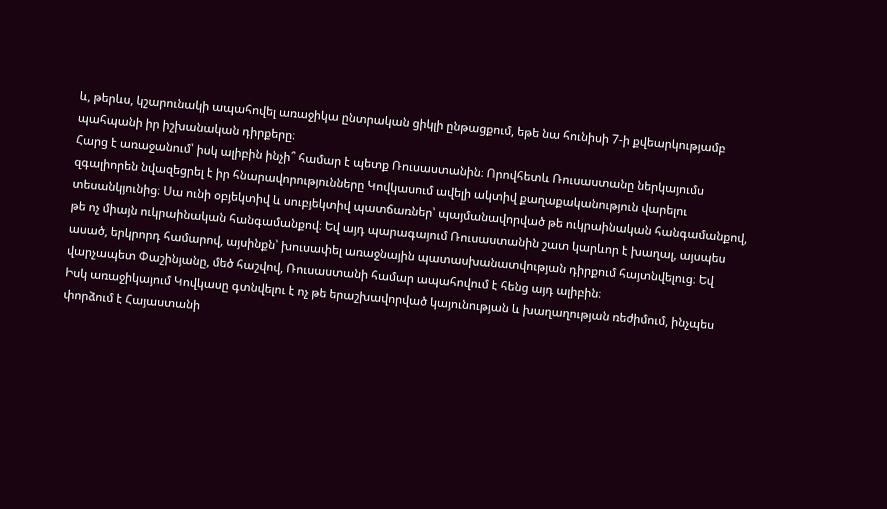և, թերևս, կշարունակի ապահովել առաջիկա ընտրական ցիկլի ընթացքում, եթե նա հունիսի 7-ի քվեարկությամբ պահպանի իր իշխանական դիրքերը։
Հարց է առաջանում՝ իսկ ալիբին ինչի՞ համար է պետք Ռուսաստանին։ Որովհետև Ռուսաստանը ներկայումս զգալիորեն նվազեցրել է իր հնարավորությունները Կովկասում ավելի ակտիվ քաղաքականություն վարելու տեսանկյունից։ Սա ունի օբյեկտիվ և սուբյեկտիվ պատճառներ՝ պայմանավորված թե ուկրաինական հանգամանքով, թե ոչ միայն ուկրաինական հանգամանքով։ Եվ այդ պարագայում Ռուսաստանին շատ կարևոր է խաղալ, այսպես ասած, երկրորդ համարով, այսինքն՝ խուսափել առաջնային պատասխանատվության դիրքում հայտնվելուց։ Եվ վարչապետ Փաշինյանը, մեծ հաշվով, Ռուսաստանի համար ապահովում է հենց այդ ալիբին։
Իսկ առաջիկայում Կովկասը գտնվելու է ոչ թե երաշխավորված կայունության և խաղաղության ռեժիմում, ինչպես փորձում է Հայաստանի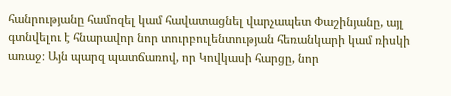հանրությանը համոզել կամ հավատացնել վարչապետ Փաշինյանը, այլ գտնվելու է հնարավոր նոր տուրբուլենտության հեռանկարի կամ ռիսկի առաջ։ Այն պարզ պատճառով, որ Կովկասի հարցը, նոր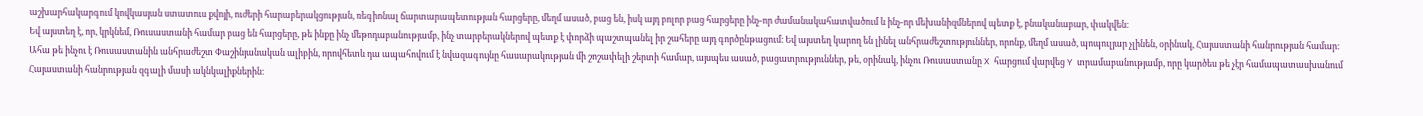աշխարհակարգում կովկասյան ստատուս քվոյի, ուժերի հարաբերակցության, ռեգիոնալ ճարտարապետության հարցերը, մեղմ ասած, բաց են, իսկ այդ բոլոր բաց հարցերը ինչ-որ ժամանակահատվածում և ինչ-որ մեխանիզմներով պետք է, բնականաբար, փակվեն։
Եվ այստեղ է, որ, կրկնեմ, Ռուսաստանի համար բաց են հարցերը, թե ինքը ինչ մեթոդաբանությամբ, ինչ տարբերակներով պետք է փորձի պաշտպանել իր շահերը այդ գործընթացում։ Եվ այստեղ կարող են լինել անհրաժեշտություններ, որոնք, մեղմ ասած, պոպուլյար չլինեն, օրինակ, Հայաստանի հանրության համար։
Ահա թե ինչու է Ռուսաստանին անհրաժեշտ Փաշինյանական ալիբին, որովհետև դա ապահովում է նվազագույնը հասարակության մի շոշափելի շերտի համար, այսպես ասած, բացատրություններ, թե, օրինակ, ինչու Ռուսաստանը X հարցում վարվեց Y տրամաբանությամբ, որը կարծես թե չէր համապատասխանում Հայաստանի հանրության զգալի մասի ակնկալիքներին։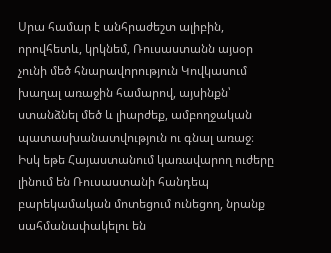Սրա համար է անհրաժեշտ ալիբին, որովհետև, կրկնեմ, Ռուսաստանն այսօր չունի մեծ հնարավորություն Կովկասում խաղալ առաջին համարով, այսինքն՝ ստանձնել մեծ և լիարժեք, ամբողջական պատասխանատվություն ու գնալ առաջ։
Իսկ եթե Հայաստանում կառավարող ուժերը լինում են Ռուսաստանի հանդեպ բարեկամական մոտեցում ունեցող, նրանք սահմանափակելու են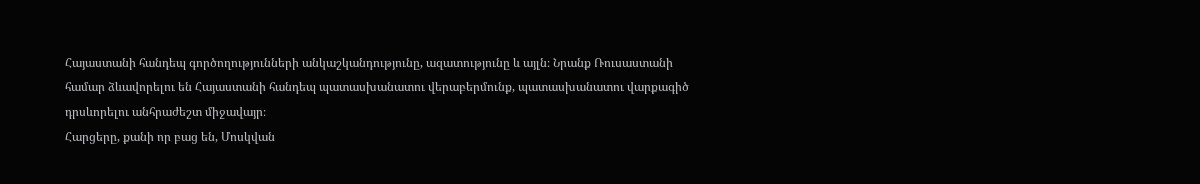Հայաստանի հանդեպ գործողությունների անկաշկանդությունը, ազատությունը և այլն։ Նրանք Ռուսաստանի համար ձևավորելու են Հայաստանի հանդեպ պատասխանատու վերաբերմունք, պատասխանատու վարքագիծ դրսևորելու անհրաժեշտ միջավայր։
Հարցերը, քանի որ բաց են, Մոսկվան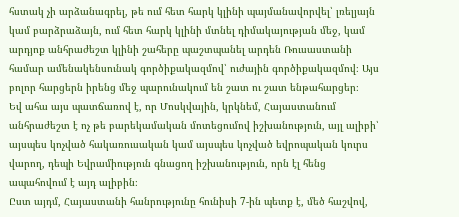հստակ չի արձանագրել, թե ում հետ հարկ կլինի պայմանավորվել՝ լռելյայն կամ բարձրաձայն, ում հետ հարկ կլինի մտնել դիմակայության մեջ, կամ արդյոք անհրաժեշտ կլինի շահերը պաշտպանել արդեն Ռուսաստանի համար ամենակենսունակ գործիքակազմով՝ ուժային գործիքակազմով։ Այս բոլոր հարցերն իրենց մեջ պարունակում են շատ ու շատ ենթահարցեր։
Եվ ահա այս պատճառով է, որ Մոսկվային, կրկնեմ, Հայաստանում անհրաժեշտ է ոչ թե բարեկամական մոտեցումով իշխանություն, այլ ալիբի՝ այսպես կոչված հակառուսական կամ այսպես կոչված եվրոպական կուրս վարող, դեպի Եվրամիություն գնացող իշխանություն, որն էլ հենց ապահովում է այդ ալիբին։
Ըստ այդմ, Հայաստանի հանրությունը հունիսի 7-ին պետք է, մեծ հաշվով,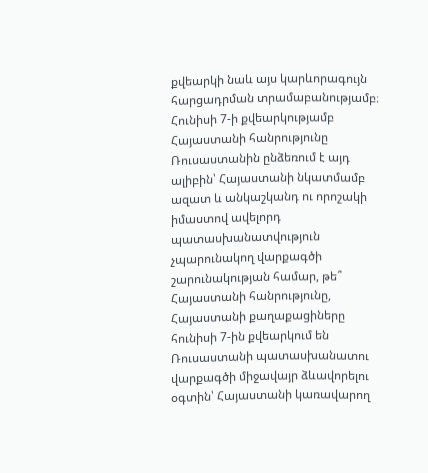քվեարկի նաև այս կարևորագույն հարցադրման տրամաբանությամբ։ Հունիսի 7-ի քվեարկությամբ Հայաստանի հանրությունը Ռուսաստանին ընձեռում է այդ ալիբին՝ Հայաստանի նկատմամբ ազատ և անկաշկանդ ու որոշակի իմաստով ավելորդ պատասխանատվություն չպարունակող վարքագծի շարունակության համար, թե՞ Հայաստանի հանրությունը, Հայաստանի քաղաքացիները հունիսի 7-ին քվեարկում են Ռուսաստանի պատասխանատու վարքագծի միջավայր ձևավորելու օգտին՝ Հայաստանի կառավարող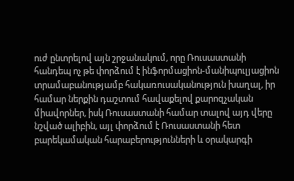ուժ ընտրելով այն շրջանակում, որը Ռուսաստանի հանդեպ ոչ թե փորձում է ինֆորմացիոն-մանիպուլյացիոն տրամաբանությամբ հակառուսականություն խաղալ, իր համար ներքին դաշտում հավաքելով քարոզչական միավորներ, իսկ Ռուսաստանի համար տալով այդ վերը նշված ալիբին, այլ փորձում է Ռուսաստանի հետ բարեկամական հարաբերությունների և օրակարգի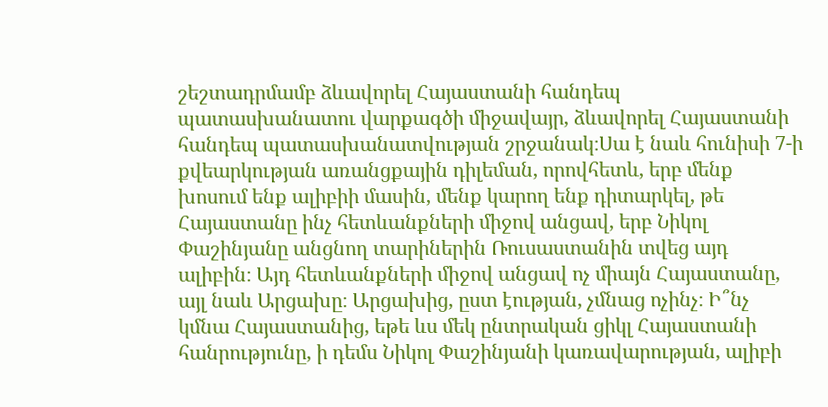շեշտադրմամբ ձևավորել Հայաստանի հանդեպ պատասխանատու վարքագծի միջավայր, ձևավորել Հայաստանի հանդեպ պատասխանատվության շրջանակ։Սա է նաև հունիսի 7-ի քվեարկության առանցքային դիլեման, որովհետև, երբ մենք խոսում ենք ալիբիի մասին, մենք կարող ենք դիտարկել, թե Հայաստանը ինչ հետևանքների միջով անցավ, երբ Նիկոլ Փաշինյանը անցնող տարիներին Ռուսաստանին տվեց այդ ալիբին։ Այդ հետևանքների միջով անցավ ոչ միայն Հայաստանը, այլ նաև Արցախը։ Արցախից, ըստ էության, չմնաց ոչինչ։ Ի՞նչ կմնա Հայաստանից, եթե ևս մեկ ընտրական ցիկլ Հայաստանի հանրությունը, ի դեմս Նիկոլ Փաշինյանի կառավարության, ալիբի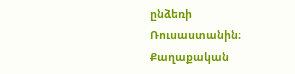ընձեռի Ռուսաստանին։
Քաղաքական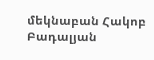մեկնաբան Հակոբ Բադալյան